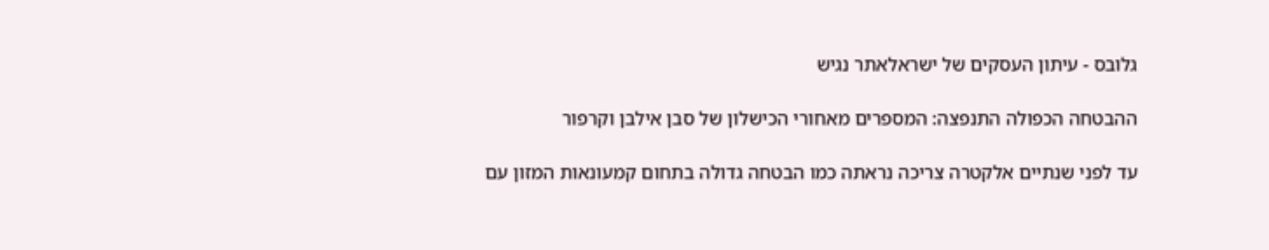גלובס - עיתון העסקים של ישראלאתר נגיש

ההבטחה הכפולה התנפצה: המספרים מאחורי הכישלון של סבן אילבן וקרפור

עד לפני שנתיים אלקטרה צריכה נראתה כמו הבטחה גדולה בתחום קמעונאות המזון עם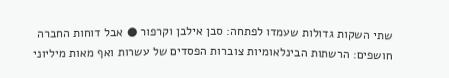שתי השקות גדולות שעמדו לפתחה: סבן אילבן וקרפור ● אבל דוחות החברה חושפים: הרשתות הבינלאומיות צוברות הפסדים של עשרות ואף מאות מיליוני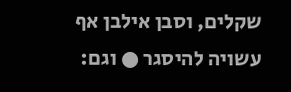שקלים, וסבן אילבן אף עשויה להיסגר ● וגם: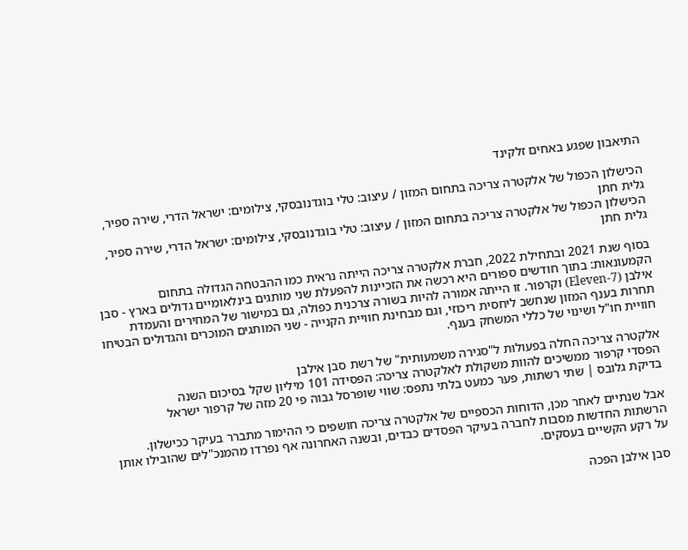התיאבון שפגע באחים זלקינד

הכישלון הכפול של אלקטרה צריכה בתחום המזון / עיצוב: טלי בוגדנובסקי, צילומים: ישראל הדרי, שירה ספיר, גלית חתן
הכישלון הכפול של אלקטרה צריכה בתחום המזון / עיצוב: טלי בוגדנובסקי, צילומים: ישראל הדרי, שירה ספיר, גלית חתן

בסוף שנת 2021 ובתחילת 2022, חברת אלקטרה צריכה הייתה נראית כמו ההבטחה הגדולה בתחום הקמעונאות: בתוך חודשים ספורים היא רכשה את הזכיינות להפעלת שני מותגים בינלאומיים גדולים בארץ - סבן אילבן (7-Eleven) וקרפור. זו הייתה אמורה להיות בשורה צרכנית כפולה, גם במישור של המחירים והעמדת תחרות בענף המזון שנחשב ליחסית ריכוזי, וגם מבחינת חוויית הקנייה - שני המותגים המוכרים והגדולים הבטיחו חוויית חו"ל ושינוי של כללי המשחק בענף.

אלקטרה צריכה החלה בפעולות ל"סגירה משמעותית" של רשת סבן אילבן
הפסדי קרפור ממשיכים להוות משקולת לאלקטרה צריכה: הפסידה 101 מיליון שקל בסיכום השנה
בדיקת גלובס | שתי רשתות, פער כמעט בלתי נתפס: שווי שופרסל גבוה פי 20 מזה של קרפור ישראל

אבל שנתיים לאחר מכן, הדוחות הכספיים של אלקטרה צריכה חושפים כי ההימור מתברר בעיקר ככישלון. הרשתות החדשות מסבות לחברה בעיקר הפסדים כבדים, ובשנה האחרונה אף נפרדו מהמנכ"לים שהובילו אותן על רקע הקשיים בעסקים.

סבן אילבן הפכה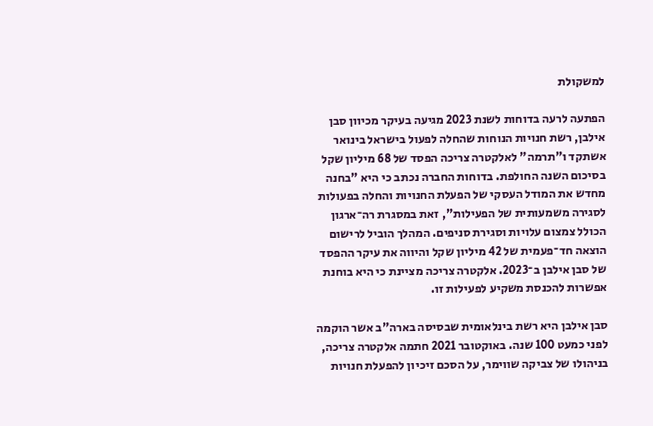למשקולת

הפתעה לרעה בדוחות לשנת 2023 מגיעה בעיקר מכיוון סבן אילבן, רשת חנויות הנוחות שהחלה לפעול בישראל בינואר אשתקד ו"תרמה" לאלקטרה צריכה הפסד של 68 מיליון שקל בסיכום השנה החולפת. בדוחות החברה נכתב כי היא "בחנה מחדש את המודל העסקי של הפעלת החנויות והחלה בפעולות לסגירה משמעותית של הפעילות", זאת במסגרת רה־ארגון הכולל צמצום עלויות וסגירת סניפים. המהלך הוביל לרישום הוצאה חד־פעמית של 42 מיליון שקל והיווה את עיקר ההפסד של סבן אילבן ב־2023. אלקטרה צריכה מציינת כי היא בוחנת אפשרות להכנסת משקיע לפעילות זו.

סבן אילבן היא רשת בינלאומית שבסיסה בארה"ב אשר הוקמה לפני כמעט 100 שנה. באוקטובר 2021 חתמה אלקטרה צריכה, בניהולו של צביקה שווימר, על הסכם זיכיון להפעלת חנויות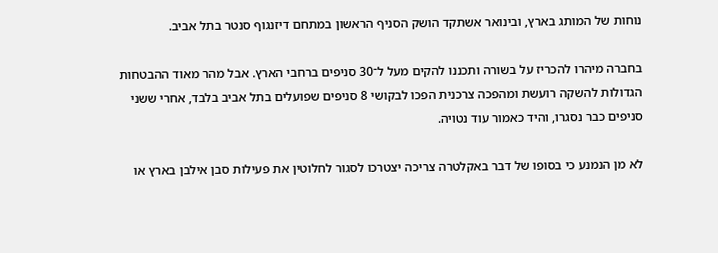נוחות של המותג בארץ, ובינואר אשתקד הושק הסניף הראשון במתחם דיזנגוף סנטר בתל אביב.

בחברה מיהרו להכריז על בשורה ותכננו להקים מעל ל־30 סניפים ברחבי הארץ. אבל מהר מאוד ההבטחות הגדולות להשקה רועשת ומהפכה צרכנית הפכו לבקושי 8 סניפים שפועלים בתל אביב בלבד, אחרי ששני סניפים כבר נסגרו, והיד כאמור עוד נטויה.

לא מן הנמנע כי בסופו של דבר באקלטרה צריכה יצטרכו לסגור לחלוטין את פעילות סבן אילבן בארץ או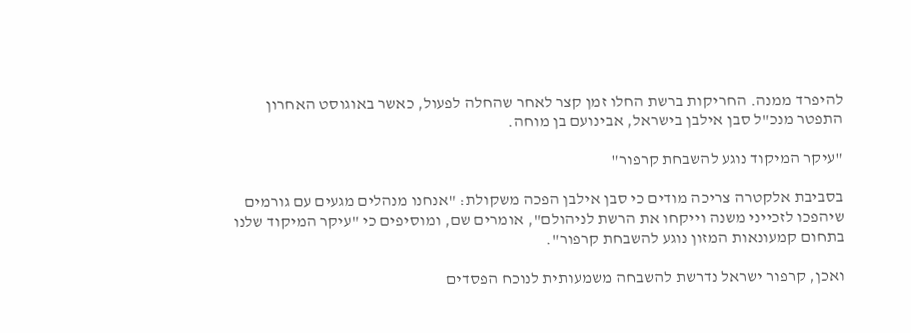להיפרד ממנה. החריקות ברשת החלו זמן קצר לאחר שהחלה לפעול, כאשר באוגוסט האחרון התפטר מנכ"ל סבן אילבן בישראל, אבינועם בן מוחה.

"עיקר המיקוד נוגע להשבחת קרפור"

בסביבת אלקטרה צריכה מודים כי סבן אילבן הפכה משקולת: "אנחנו מנהלים מגעים עם גורמים שיהפכו לזכייני משנה וייקחו את הרשת לניהולם", אומרים שם, ומוסיפים כי "עיקר המיקוד שלנו בתחום קמעונאות המזון נוגע להשבחת קרפור".

ואכן, קרפור ישראל נדרשת להשבחה משמעותית לנוכח הפסדים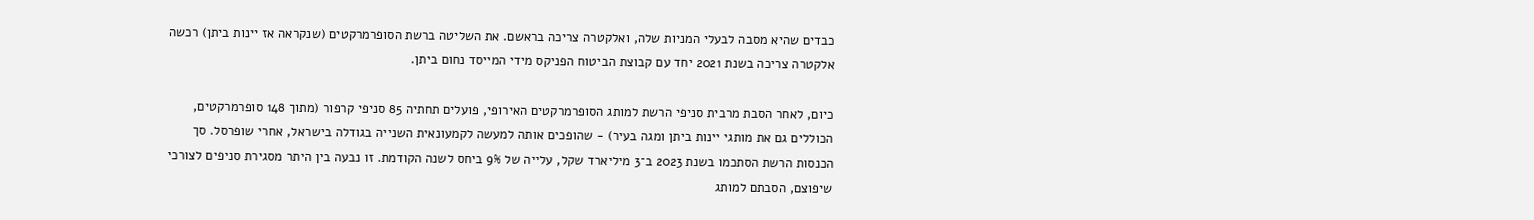כבדים שהיא מסבה לבעלי המניות שלה, ואלקטרה צריכה בראשם. את השליטה ברשת הסופרמרקטים (שנקראה אז יינות ביתן) רכשה אלקטרה צריכה בשנת 2021 יחד עם קבוצת הביטוח הפניקס מידי המייסד נחום ביתן.

כיום, לאחר הסבת מרבית סניפי הרשת למותג הסופרמרקטים האירופי, פועלים תחתיה 85 סניפי קרפור (מתוך 148 סופרמרקטים, הכוללים גם את מותגי יינות ביתן ומגה בעיר) - שהופכים אותה למעשה לקמעונאית השנייה בגודלה בישראל, אחרי שופרסל. סך הכנסות הרשת הסתכמו בשנת 2023 ב־3 מיליארד שקל, עלייה של 9% ביחס לשנה הקודמת. זו נבעה בין היתר מסגירת סניפים לצורכי שיפוצם, הסבתם למותג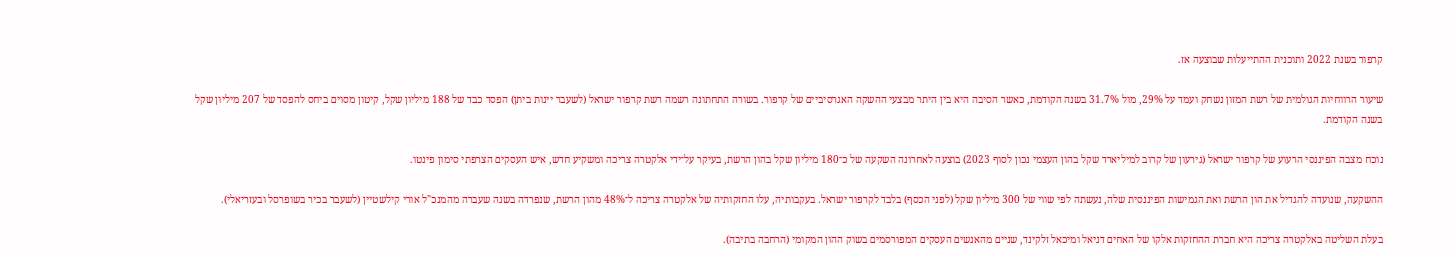קרפור בשנת 2022 ותוכנית ההתייעלות שבוצעה אז.

שיעור הרווחיות הגולמית של רשת המזון נשחק ועמד על 29%, מול 31.7% בשנה הקודמת, כאשר הסיבה היא בין היתר מבצעי ההשקה האגרסיביים של קרפור. בשורה התחתונה רשמה רשת קרפור ישראל (לשעבר יינות ביתן) הפסד כבד של 188 מיליון שקל, קיטון מסוים ביחס להפסד של 207 מיליון שקל בשנה הקודמת.

נוכח מצבה הפיננסי הרעוע של קרפור ישראל (גירעון של קרוב למיליארד שקל בהון העצמי נכון לסוף 2023) בוצעה לאחרונה השקעה של כ־180 מיליון שקל בהון הרשת, בעיקר על־ידי אלקטרה צריכה ומשקיע חדש, איש העסקים הצרפתי סימון פינטו.

ההשקעה, שנועדה להגדיל את הון הרשת ואת הגמישות הפיננסית שלה, נעשתה לפי שווי של 300 מיליון שקל (לפני הכסף) בלבד לקרפור ישראל. בעקבותיה, עלו החזקותיה של אלקטרה צריכה ל־48% מהון הרשת, שנפרדה בשנה שעברה מהמנכ"ל אורי קילשטיין (לשעבר בכיר בשופרסל ובעזריאלי).

בעלת השליטה באלקטרה צריכה היא חברת ההחזקות אלקו של האחים דניאל ומיכאל זלקינד, שניים מהאנשים העסקים המפורסמים בשוק ההון המקומי (הרחבה בתיבה).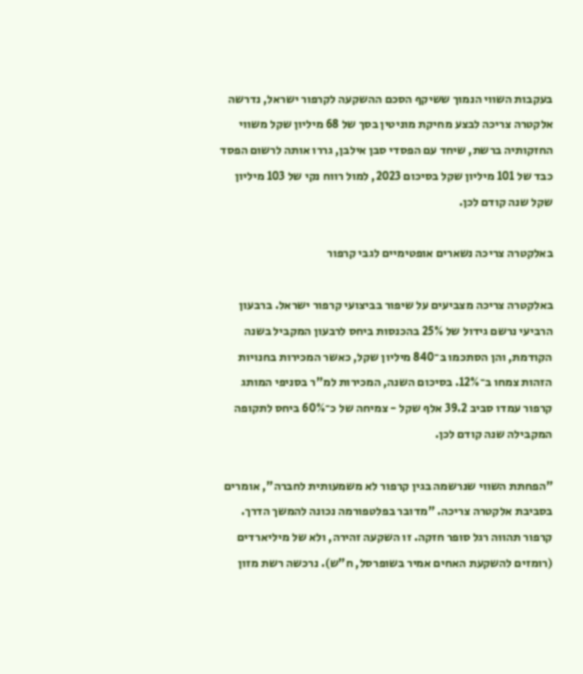בעקבות השווי הנמוך ששיקף הסכם ההשקעה לקרפור ישראל, נדרשה אלקטרה צריכה לבצע מחיקת מוניטין בסך של 68 מיליון שקל משווי החזקותיה ברשת, שיחד עם הפסדי סבן אילבן, גררו אותה לרשום הפסד כבד של 101 מיליון שקל בסיכום 2023, למול רווח נקי של 103 מיליון שקל שנה קודם לכן.

באלקטרה צריכה נשארים אופטימיים לגבי קרפור

באלקטרה צריכה מצביעים על שיפור בביצועי קרפור ישראל. ברבעון הרביעי נרשם גידול של 25% בהכנסות ביחס לרבעון המקביל בשנה הקודמת, והן הסתכמו ב־840 מיליון שקל, כאשר המכירות בחנויות הזהות צמחו ב־12%. בסיכום השנה, המכירות למ"ר בסניפי המותג קרפור עמדו סביב 39.2 אלף שקל - צמיחה של כ־60% ביחס לתקופה המקבילה שנה קודם לכן.

"הפחתת השווי שנרשמה בגין קרפור לא משמעותית לחברה", אומרים בסביבת אלקטרה צריכה. "מדובר בפלטפורמה נכונה להמשך הדרך. קרפור תהווה רגל סופר חזקה. זו השקעה זהירה, ולא של מיליארדים (רומזים להשקעת האחים אמיר בשופרסל, ח"ש). נרכשה רשת מזון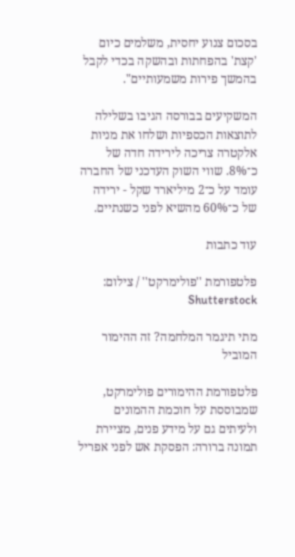בסכום צנוע יחסית, משלמים כיום 'קצת' בהפחתות ובהשקה בכדי לקבל בהמשך פירות משמעותיים".

המשקיעים בבורסה הגיבו בשלילה לתוצאות הכספיות ושלחו את מניות אלקטרה צריכה לירידה חדה של כ־8%. שווי השוק העדכני של החברה עומד על כ־2 מיליארד שקל - ירידה של כ־60% מהשיא לפני כשנתיים.

עוד כתבות

פלטפורמת ''פולימרקט'' / צילום: Shutterstock

מתי תיגמר המלחמה? זה ההימור המוביל

פלטפורמת ההימורים פולימרקט, שמבוססת על חוכמת ההמונים ולעיתים גם על מידע פנים, מציירת תמונה ברורה: הפסקת אש לפני אפריל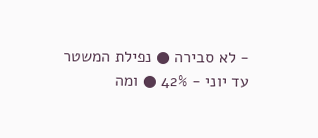- לא סבירה ● נפילת המשטר עד יוני - 42% ● ומה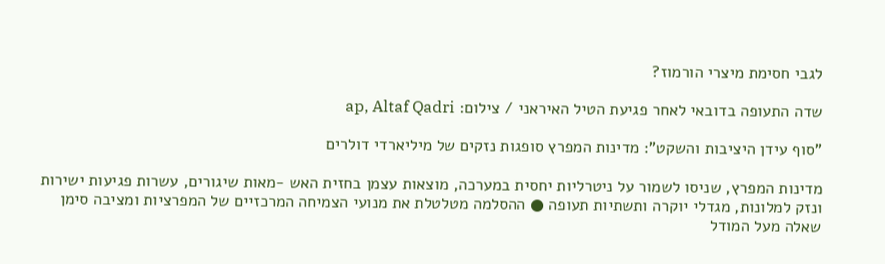לגבי חסימת מיצרי הורמוז?

שדה התעופה בדובאי לאחר פגיעת הטיל האיראני / צילום: ap, Altaf Qadri

"סוף עידן היציבות והשקט": מדינות המפרץ סופגות נזקים של מיליארדי דולרים

מדינות המפרץ, שניסו לשמור על ניטרליות יחסית במערכה, מוצאות עצמן בחזית האש -מאות שיגורים, עשרות פגיעות ישירות ונזק למלונות, מגדלי יוקרה ותשתיות תעופה ● ההסלמה מטלטלת את מנועי הצמיחה המרכזיים של המפרציות ומציבה סימן שאלה מעל המודל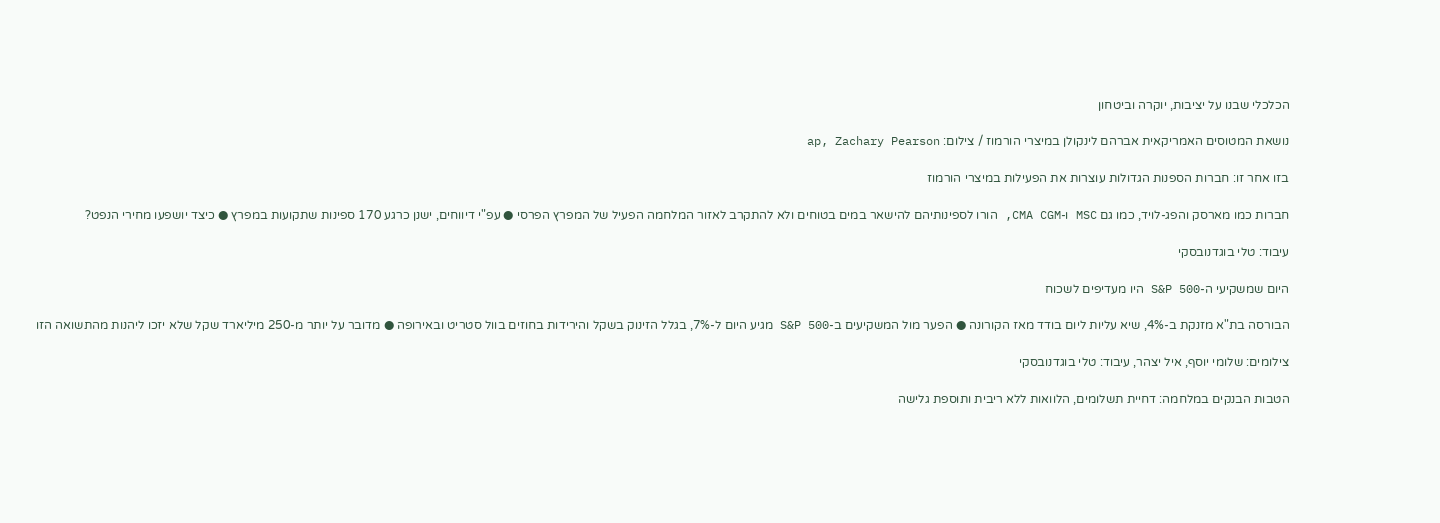הכלכלי שבנו על יציבות, יוקרה וביטחון

נושאת המטוסים האמריקאית אברהם לינקולן במיצרי הורמוז / צילום: ap, Zachary Pearson

בזו אחר זו: חברות הספנות הגדולות עוצרות את הפעילות במיצרי הורמוז

חברות כמו מארסק והפג-לויד, כמו גם MSC ו-CMA CGM, הורו לספינותיהם להישאר במים בטוחים ולא להתקרב לאזור המלחמה הפעיל של המפרץ הפרסי ● עפ"י דיווחים, ישנן כרגע 170 ספינות שתקועות במפרץ ● כיצד יושפעו מחירי הנפט?

עיבוד: טלי בוגדנובסקי

היום שמשקיעי ה-S&P 500 היו מעדיפים לשכוח

הבורסה בת"א מזנקת ב-4%, שיא עליות ליום בודד מאז הקורונה ● הפער מול המשקיעים ב-S&P 500 מגיע היום ל-7%, בגלל הזינוק בשקל והירידות בחוזים בוול סטריט ובאירופה ● מדובר על יותר מ-250 מיליארד שקל שלא יזכו ליהנות מהתשואה הזו

צילומים: שלומי יוסף, איל יצהר, עיבוד: טלי בוגדנובסקי

הטבות הבנקים במלחמה: דחיית תשלומים, הלוואות ללא ריבית ותוספת גלישה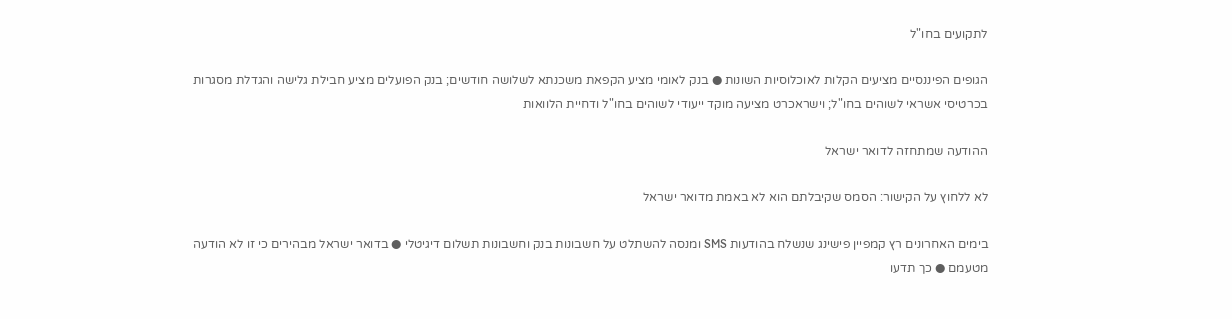לתקועים בחו"ל

הגופים הפיננסיים מציעים הקלות לאוכלוסיות השונות ● בנק לאומי מציע הקפאת משכנתא לשלושה חודשים; בנק הפועלים מציע חבילת גלישה והגדלת מסגרות בכרטיסי אשראי לשוהים בחו"ל; וישראכרט מציעה מוקד ייעודי לשוהים בחו"ל ודחיית הלוואות

ההודעה שמתחזה לדואר ישראל

לא ללחוץ על הקישור: הסמס שקיבלתם הוא לא באמת מדואר ישראל

בימים האחרונים רץ קמפיין פישינג שנשלח בהודעות SMS ומנסה להשתלט על חשבונות בנק וחשבונות תשלום דיגיטלי ● בדואר ישראל מבהירים כי זו לא הודעה מטעמם ● כך תדעו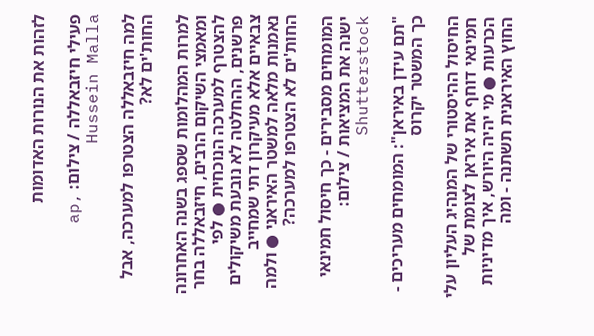לזהות את הנורות האדומות

פעילי חיזבאללה / צילום: ap, Hussein Malla

למה חיזבאללה הצטרפו למערכה, אבל החות'ים לא?

למרות המהלומות שספג בשנה האחרונה ומאמצי השיקום הרבים, חיזבאללה בחר להצטרף למערכה הנוכחית ● לפי פרשנים, ההחלטה לא נובעת משיקולים צבאיים אלא מעיקרון דתי שמחייב נאמנות מלאה למשטר האיראני ● ולמה החות'ים לא הצטרפו למערכה?

המומחים מסבירים - כך חיסול חמינאי ישנה את המציאות / צילום: Shutterstock

"תם עידן באיראן": המומחים מעריכים - כך המשטר יקרוס

החיסול ההיסטורי של המנהיג העליון עלי חמינאי דוחף את איראן לצומת של הכרעות ● מי יהיה היורש, איך מדיניות החוץ האיראנית תשתנה - ומה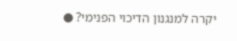יקרה למנגנון הדיכוי הפנימי? ●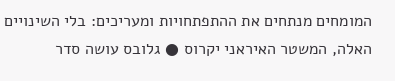המומחים מנתחים את ההתפתחויות ומעריכים: בלי השינויים האלה, המשטר האיראני יקרוס ● גלובס עושה סדר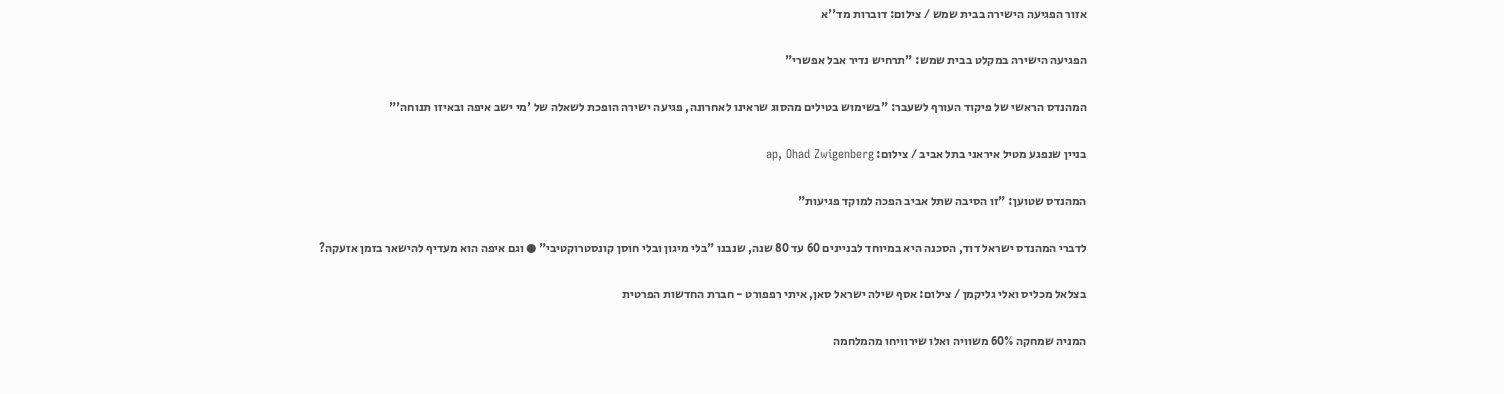אזור הפגיעה הישירה בבית שמש / צילום: דוברות מד''א

הפגיעה הישירה במקלט בבית שמש: "תרחיש נדיר אבל אפשרי"

המהנדס הראשי של פיקוד העורף לשעבר: "בשימוש בטילים מהסוג שראינו לאחרונה, פגיעה ישירה הופכת לשאלה של 'מי ישב איפה ובאיזו תנוחה'"

בניין שנפגע מטיל איראני בתל אביב / צילום: ap, Ohad Zwigenberg

המהנדס שטוען: "זו הסיבה שתל אביב הפכה למוקד פגיעות"

לדברי המהנדס ישראל דוד, הסכנה היא במיוחד לבניינים 60 עד 80 שנה, שנבנו "בלי מיגון ובלי חוסן קונסטרוקטיבי" ● וגם איפה הוא מעדיף להישאר בזמן אזעקה?

בצלאל מכליס ואלי גליקמן / צילום: אסף שילה ישראל סאן, איתי רפפורט - חברת החדשות הפרטית

המניה שמחקה 60% משוויה ואלו שירוויחו מהמלחמה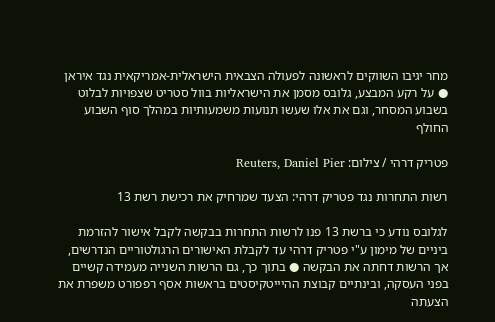מחר יגיבו השווקים לראשונה לפעולה הצבאית הישראלית-אמריקאית נגד איראן ● על רקע המבצע, גלובס מסמן את הישראליות בוול סטריט שצפויות לבלוט בשבוע המסחר, וגם את אלו שעשו תנועות משמעותיות במהלך סוף השבוע החולף

פטריק דרהי / צילום: Reuters, Daniel Pier

רשות התחרות נגד פטריק דרהי: הצעד שמרחיק את רכישת רשת 13

לגלובס נודע כי ברשת 13 פנו לרשות התחרות בבקשה לקבל אישור להזרמת ביניים של מימון ע"י פטריק דרהי עד לקבלת האישורים הרגולטוריים הנדרשים, אך הרשות דחתה את הבקשה ● בתוך כך, גם הרשות השנייה מעמידה קשיים בפני העסקה, ובינתיים קבוצת ההיייטקיסטים בראשות אסף רפפורט משפרת את הצעתה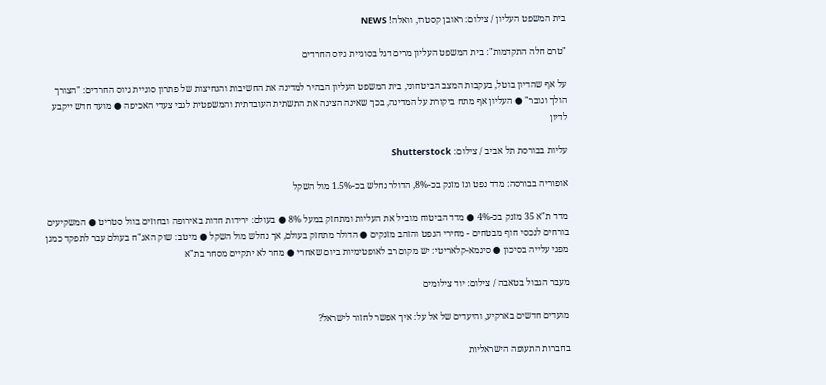בית המשפט העליון / צילום: ראובן קסטרו, וואלה! NEWS

"טרם חלה התקדמות": בית המשפט העליון מרים דגל בסוגיית גיוס החרדים

על אף שהדיון בוטל, בעקבות המצב הביטחוני, בית המשפט העליון הבהיר למדינה את החשיבות והנחיצות של פתרון סוגיית גיוס החרדים: "הצורך הולך וגובר" ● העליון אף מתח ביקורת על המדינה, בכך שאינה הציגה את התשתית העובדתית והמשפטית לגבי צעדי האכיפה ● מועד חדש ייקבע לדיון

עליות בבורסת תל אביב / צילום: Shutterstock

אופוריה בבורסה: מדד נפט וגז מזנק בכ-8%, הדולר נחלש בכ-1.5% מול השקל

מדד ת"א 35 מזנק בכ-4% ● מדד הביטוח מוביל את העליות ומתחזק במעל 8% ● בעולם: ירידות חדות באירופה ובחוזים בוול סטריט ● המשקיעים בורחים לנכסי חוף מבטחים - מחירי הנפט והזהב מזנקים ● הדולר מתחזק בעולם, אך נחלש מול השקל ● מיטב: שוק האג"ח בעולם עבר לתפקד כמגן מפני עלייה בסיכון ● סיגמא-קלאריטי: יש מקום רב לאופטימיות ביום שאחרי ● מחר לא יתקיים מסחר בת"א

מעבר הגבול בטאבה / צילום: יוד צילומים

מועדים חדשים בארקיע, והיעדים של אל על: איך אפשר לחזור לישראל?

בחברות התעופה הישראליות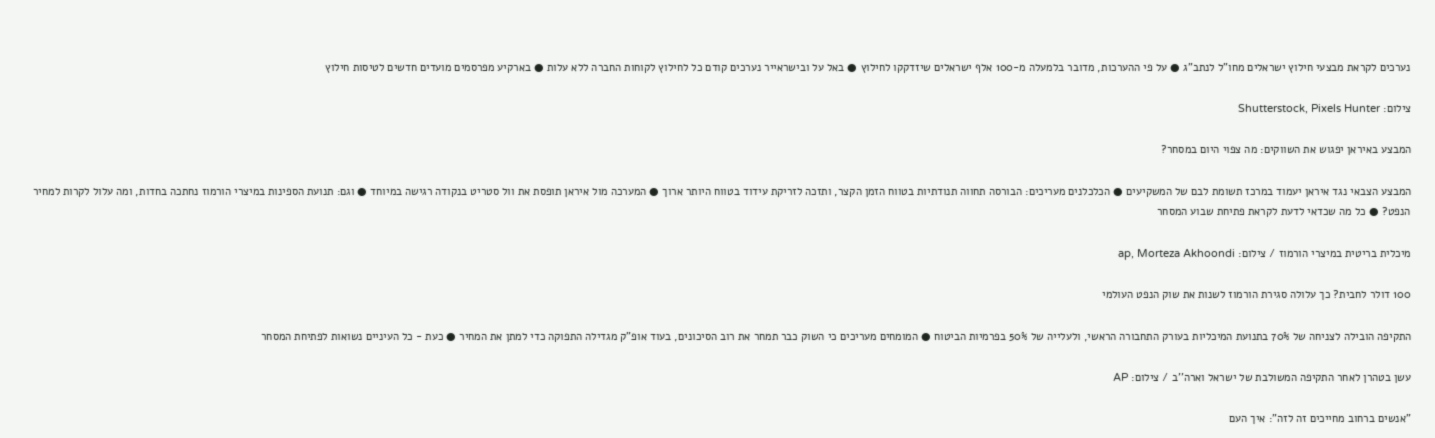נערכים לקראת מבצעי חילוץ ישראלים מחו"ל לנתב"ג ● על פי ההערכות, מדובר בלמעלה מ-100 אלף ישראלים שיזדקקו לחילוץ ● באל על ובישראייר נערכים קודם כל לחילוץ לקוחות החברה ללא עלות ● בארקיע מפרסמים מועדים חדשים לטיסות חילוץ

צילום: Shutterstock, Pixels Hunter

המבצע באיראן יפגוש את השווקים: מה צפוי היום במסחר?

המבצע הצבאי נגד איראן יעמוד במרכז תשומת לבם של המשקיעים ● הכלכלנים מעריכים: הבורסה תחווה תנודתיות בטווח הזמן הקצר, ותזכה לזריקת עידוד בטווח היותר ארוך ● המערכה מול איראן תופסת את וול סטריט בנקודה רגישה במיוחד ● וגם: תנועת הספינות במיצרי הורמוז נחתכה בחדות, ומה עלול לקרות למחיר הנפט? ● כל מה שכדאי לדעת לקראת פתיחת שבוע המסחר

מיכלית בריטית במיצרי הורמוז / צילום: ap, Morteza Akhoondi

100 דולר לחבית? כך עלולה סגירת הורמוז לשנות את שוק הנפט העולמי

התקיפה הובילה לצניחה של 70% בתנועת המיכליות בעורק התחבורה הראשי, ולעלייה של 50% בפרמיות הביטוח ● המומחים מעריכים כי השוק כבר תמחר את רוב הסיכונים, בעוד אופ"ק מגדילה התפוקה כדי למתן את המחיר ● כעת - כל העיניים נשואות לפתיחת המסחר

עשן בטהרן לאחר התקיפה המשולבת של ישראל וארה''ב / צילום: AP

"אנשים ברחוב מחייכים זה לזה": איך העם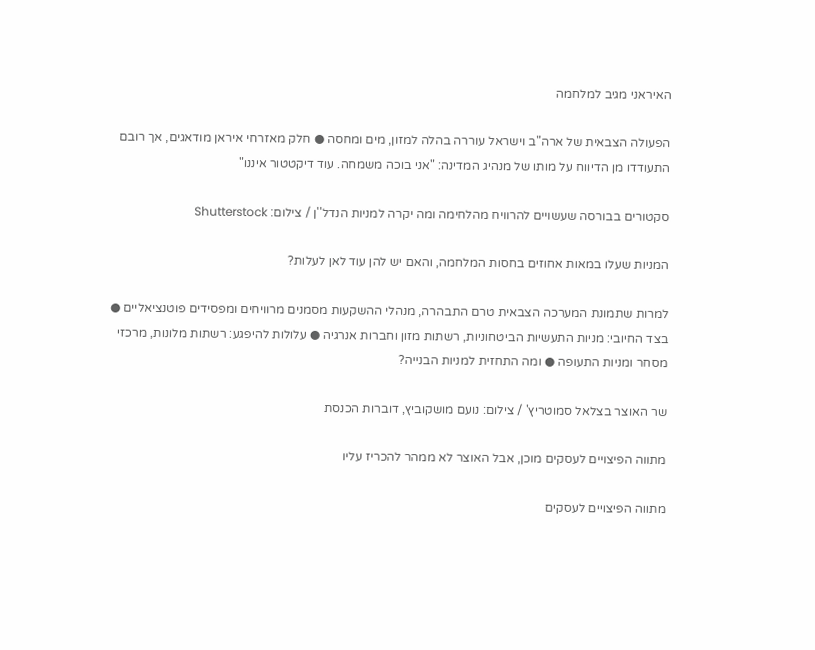האיראני מגיב למלחמה

הפעולה הצבאית של ארה"ב וישראל עוררה בהלה למזון, מים ומחסה ● חלק מאזרחי איראן מודאגים, אך רובם התעודדו מן הדיווח על מותו של מנהיג המדינה: "אני בוכה משמחה. עוד דיקטטור איננו"

סקטורים בבורסה שעשויים להרוויח מהלחימה ומה יקרה למניות הנדל''ן / צילום: Shutterstock

המניות שעלו במאות אחוזים בחסות המלחמה, והאם יש להן עוד לאן לעלות?

למרות שתמונת המערכה הצבאית טרם התבהרה, מנהלי ההשקעות מסמנים מרוויחים ומפסידים פוטנציאליים ● בצד החיובי: מניות התעשיות הביטחוניות, רשתות מזון וחברות אנרגיה ● עלולות להיפגע: רשתות מלונות, מרכזי מסחר ומניות התעופה ● ומה התחזית למניות הבנייה?

שר האוצר בצלאל סמוטריץ' / צילום: נועם מושקוביץ, דוברות הכנסת

מתווה הפיצויים לעסקים מוכן, אבל האוצר לא ממהר להכריז עליו

מתווה הפיצויים לעסקים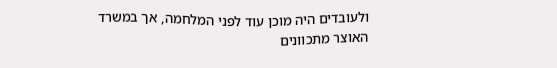ולעובדים היה מוכן עוד לפני המלחמה, אך במשרד האוצר מתכוונים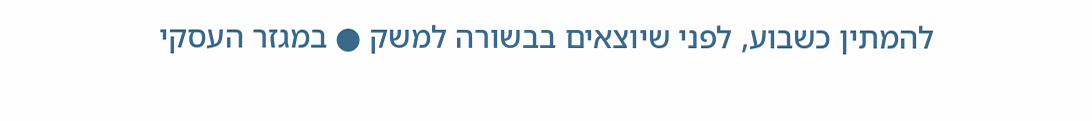להמתין כשבוע, לפני שיוצאים בבשורה למשק ● במגזר העסקי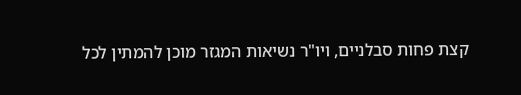קצת פחות סבלניים, ויו"ר נשיאות המגזר מוכן להמתין לכל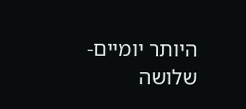היותר יומיים-שלושה